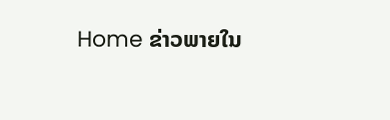Home ຂ່າວພາຍໃນ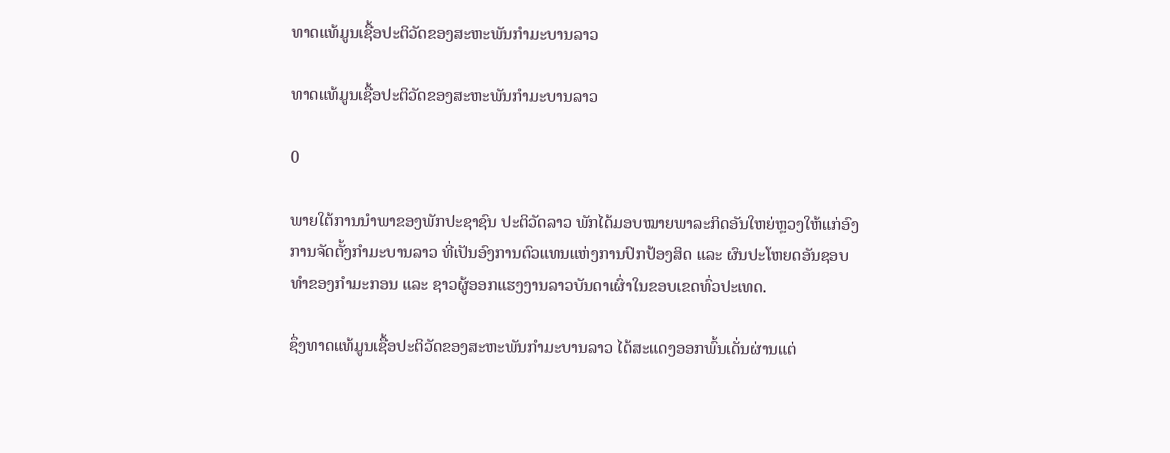ທາດແທ້ມູນເຊື້ອປະຕິວັດຂອງສະຫະພັນກໍາມະບານລາວ

ທາດແທ້ມູນເຊື້ອປະຕິວັດຂອງສະຫະພັນກໍາມະບານລາວ

0

ພາຍໃຕ້ການນຳພາຂອງພັກປະຊາຊົນ ປະຕິວັດລາວ ພັກໄດ້ມອບໝາຍພາລະກິດອັນໃຫຍ່ຫຼວງໃຫ້ແກ່ອົງການຈັດຕັ້ງກໍາມະບານລາວ ທີ່ເປັນອົງການຕົວແທນແຫ່ງການປົກປ້ອງສິດ ແລະ ຜົນປະໂຫຍດອັນຊອບທໍາຂອງກໍາມະກອນ ແລະ ຊາວຜູ້ອອກແຮງງານລາວບັນດາເຜົ່າໃນຂອບເຂດທົ່ວປະເທດ.

ຊຶ່ງທາດແທ້ມູນເຊື້ອປະຕິວັດຂອງສະຫະພັນກໍາມະບານລາວ ໄດ້ສະແດງອອກພົ້ນເດັ່ນຜ່ານແຕ່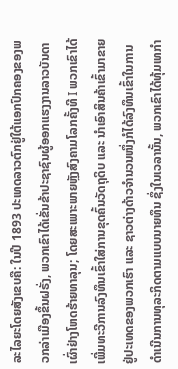ລະໄລຍະໂດຍສັງເຂບຄື: ໃນປີ 1893 ປະເທດລາວຕົກຢູ່ໃຕ້ແອກປົກຄອງຂອງພວກລ່າເມືອງຂຶ້ນຝຣັ່ງ, ພວກເຂົາໄດ້ເຂັ່ນຂ້າປະຊາຊົນຜູ້ອອກແຮງງານລາວບັນດາເຜົ່າຢ່າງໂຫດຮ້າຍທາລຸນ; ໂດຍສະເພາະພາຍຫຼັງສົງຄາມໂລກຄັ້ງທີ I ພວກເຂົາໄດ້ເພີ່ມທະວີການລົງທຶນເຂົ້າໃສ່ການຂຸດຄົ້ນວັດຖຸດິບ ແລະ ນໍາເອົາສິນຄ້າເຂົ້າມາຂາຍຢູ່ປະເທດຂອງພວກເຮົາ ແລະ ຊາວຕ່າງດ້າວຈໍານວນໜຶ່ງກໍໄດ້ລົງທຶນເຂົ້າໃນການດໍາເນີນການທຸລະກິດຕາມແບບນາຍທຶນ ຊຶ່ງໃນເວລານັ້ນ, ພວກເຂົາໄດ້ທຸ້ມເທກໍາ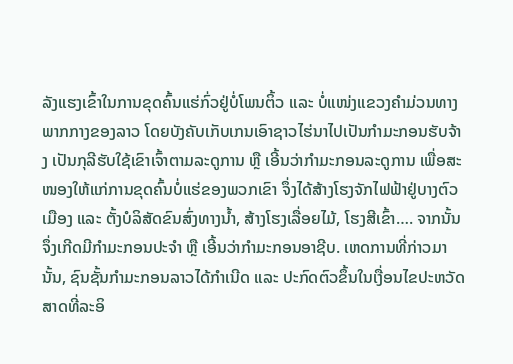ລັງແຮງເຂົ້າໃນການຂຸດຄົ້ນແຮ່ກົ່ວຢູ່ບໍ່ໂພນຕິ້ວ ແລະ ບໍ່ແໜ່ງແຂວງຄຳມ່ວນທາງພາກກາງຂອງລາວ ໂດຍບັງຄັບເກັບເກນເອົາຊາວໄຮ່ນາໄປເປັນກໍາມະກອນຮັບຈ້າງ ເປັນກຸລີຮັບໃຊ້ເຂົາເຈົ້າຕາມລະດູການ ຫຼື ເອີ້ນວ່າກໍາມະກອນລະດູການ ເພື່ອສະໜອງໃຫ້ແກ່ການຂຸດຄົ້ນບໍ່ແຮ່ຂອງພວກເຂົາ ຈຶ່ງໄດ້ສ້າງໂຮງຈັກໄຟຟ້າຢູ່ບາງຕົວເມືອງ ແລະ ຕັ້ງບໍລິສັດຂົນສົ່ງທາງນໍ້າ, ສ້າງໂຮງເລື່ອຍໄມ້, ໂຮງສີເຂົ້າ…. ຈາກນັ້ນຈຶ່ງເກີດມີກໍາມະກອນປະຈໍາ ຫຼື ເອີ້ນວ່າກຳມະກອນອາຊີບ. ເຫດການທີ່ກ່າວມານັ້ນ, ຊົນຊັ້ນກໍາມະກອນລາວໄດ້ກໍາເນີດ ແລະ ປະກົດຕົວຂຶ້ນໃນເງື່ອນໄຂປະຫວັດສາດທີ່ລະອິ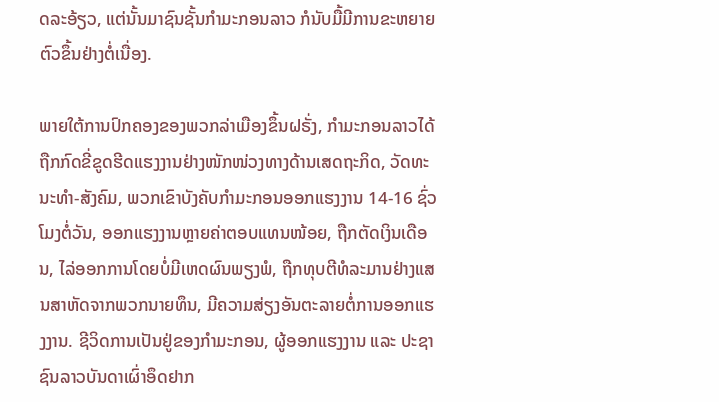ດລະອ້ຽວ, ແຕ່ນັ້ນມາຊົນຊັ້ນກໍາມະກອນລາວ ກໍນັບມື້ມີການຂະຫຍາຍຕົວຂຶ້ນຢ່າງຕໍ່ເນື່ອງ.

ພາຍໃຕ້ການປົກຄອງຂອງພວກລ່າເມືອງຂຶ້ນຝຣັ່ງ, ກຳມະກອນລາວໄດ້ຖືກກົດຂີ່ຂູດຮີດແຮງງານຢ່າງໜັກໜ່ວງທາງດ້ານເສດຖະກິດ, ວັດທະນະທຳ-ສັງຄົມ, ພວກເຂົາບັງຄັບກຳມະກອນອອກແຮງງານ 14-16 ຊົ່ວໂມງຕໍ່ວັນ, ອອກແຮງງານຫຼາຍຄ່າຕອບແທນໜ້ອຍ, ຖືກຕັດເງິນເດືອນ, ໄລ່ອອກການໂດຍບໍ່ມີເຫດຜົນພຽງພໍ, ຖືກທຸບຕີທໍລະມານຢ່າງແສນສາຫັດຈາກພວກນາຍທຶນ, ມີຄວາມສ່ຽງອັນຕະລາຍຕໍ່ການອອກແຮງງານ. ຊີວິດການເປັນຢູ່ຂອງກຳມະກອນ, ຜູ້ອອກແຮງງານ ແລະ ປະຊາຊົນລາວບັນດາເຜົ່າອຶດຢາກ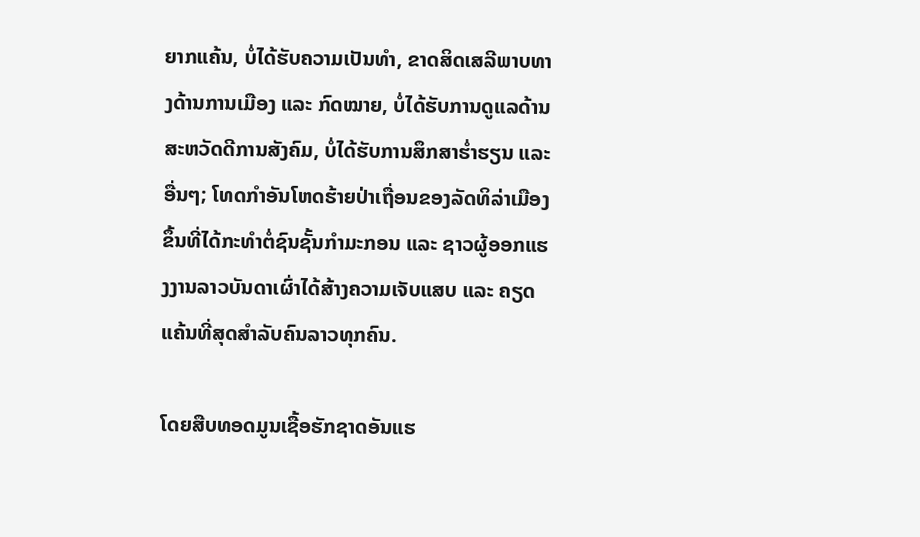ຍາກແຄ້ນ, ບໍ່ໄດ້ຮັບຄວາມເປັນທຳ, ຂາດສິດເສລີພາບທາງດ້ານການເມືອງ ແລະ ກົດໝາຍ, ບໍ່ໄດ້ຮັບການດູແລດ້ານສະຫວັດດີການສັງຄົມ, ບໍ່ໄດ້ຮັບການສຶກສາຮໍ່າຮຽນ ແລະ ອື່ນໆ; ໂທດກຳອັນໂຫດຮ້າຍປ່າເຖື່ອນຂອງລັດທິລ່າເມືອງຂຶ້ນທີ່ໄດ້ກະທຳຕໍ່ຊົນຊັ້ນກຳມະກອນ ແລະ ຊາວຜູ້ອອກແຮງງານລາວບັນດາເຜົ່າໄດ້ສ້າງຄວາມເຈັບແສບ ແລະ ຄຽດແຄ້ນທີ່ສຸດສຳລັບຄົນລາວທຸກຄົນ.

ໂດຍສືບທອດມູນເຊື້ອຮັກຊາດອັນແຮ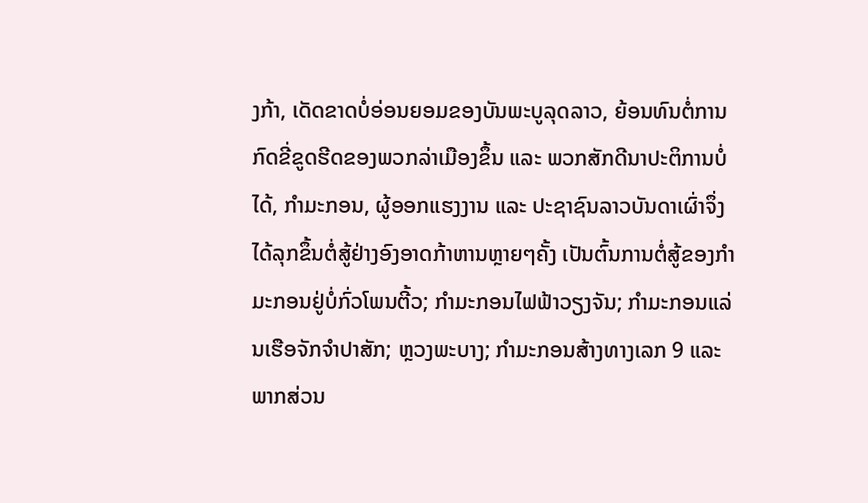ງກ້າ, ເດັດຂາດບໍ່ອ່ອນຍອມຂອງບັນພະບູລຸດລາວ, ຍ້ອນທົນຕໍ່ການກົດຂີ່ຂູດຮີດຂອງພວກລ່າເມືອງຂຶ້ນ ແລະ ພວກສັກດີນາປະຕິການບໍ່ໄດ້, ກຳມະກອນ, ຜູ້ອອກແຮງງານ ແລະ ປະຊາຊົນລາວບັນດາເຜົ່າຈຶ່ງໄດ້ລຸກຂຶ້ນຕໍ່ສູ້ຢ່າງອົງອາດກ້າຫານຫຼາຍໆຄັ້ງ ເປັນຕົ້ນການຕໍ່ສູ້ຂອງກໍາມະກອນຢູ່ບໍ່ກົ່ວໂພນຕີ້ວ; ກໍາມະກອນໄຟຟ້າວຽງຈັນ; ກໍາມະກອນແລ່ນເຮືອຈັກຈໍາປາສັກ; ຫຼວງພະບາງ; ກໍາມະກອນສ້າງທາງເລກ 9 ແລະ ພາກສ່ວນ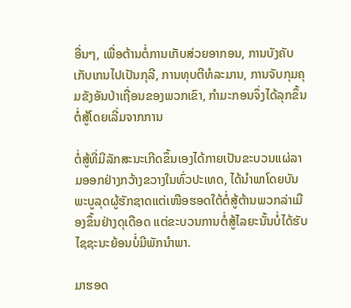ອື່ນໆ, ເພື່ອຕ້ານຕໍ່ການເກັບສ່ວຍອາກອນ, ການບັງຄັບເກັບເກນໄປເປັນກຸລີ, ການທຸບຕີທໍລະມານ, ການຈັບກຸມຄຸມຂັງອັນປ່າເຖື່ອນຂອງພວກເຂົາ, ກໍາມະກອນຈຶ່ງໄດ້ລຸກຂຶ້ນຕໍ່ສູ້ໂດຍເລີ່ມຈາກການ

ຕໍ່ສູ້ທີ່ມີລັກສະນະເກີດຂຶ້ນເອງໄດ້ກາຍເປັນຂະບວນແຜ່ລາມອອກຢ່າງກວ້າງຂວາງໃນທົ່ວປະເທດ, ໄດ້ນຳພາໂດຍບັນພະບູລຸດຜູ້ຮັກຊາດແຕ່ເໜືອຮອດໃຕ້ຕໍ່ສູ້ຕ້ານພວກລ່າເມືອງຂຶ້ນຢ່າງດຸເດືອດ ແຕ່ຂະບວນການຕໍ່ສູ້ໄລຍະນັ້ນບໍ່ໄດ້ຮັບໄຊຊະນະຍ້ອນບໍ່ມີພັກນຳພາ.

ມາຮອດ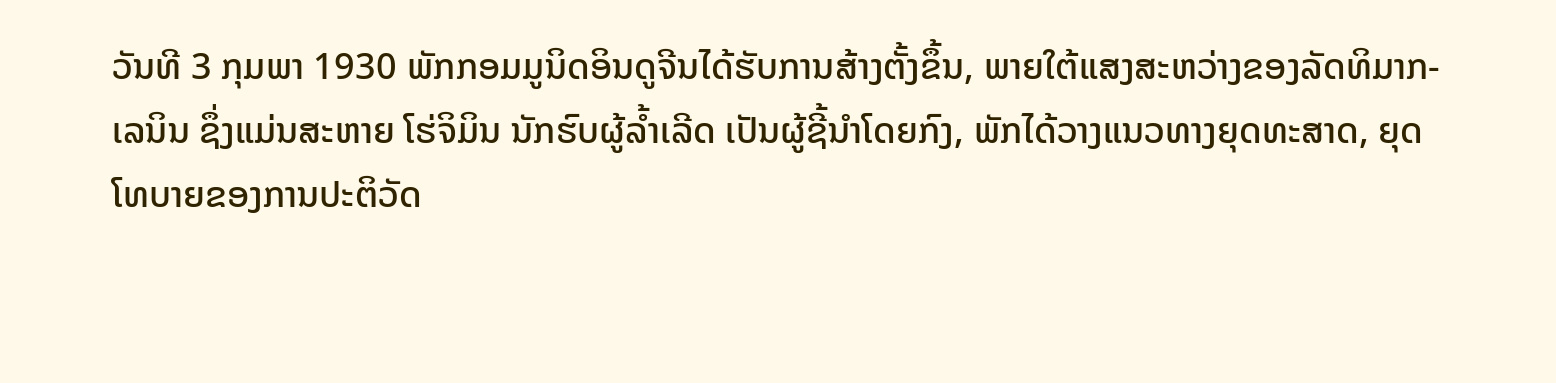ວັນທີ 3 ກຸມພາ 1930 ພັກກອມມູນິດອິນດູຈີນໄດ້ຮັບການສ້າງຕັ້ງຂຶ້ນ, ພາຍໃຕ້ແສງສະຫວ່າງຂອງລັດທິມາກ-ເລນິນ ຊຶ່ງແມ່ນສະຫາຍ ໂຮ່ຈິມິນ ນັກຮົບຜູ້ລໍ້າເລີດ ເປັນຜູ້ຊີ້ນໍາໂດຍກົງ, ພັກໄດ້ວາງແນວທາງຍຸດທະສາດ, ຍຸດໂທບາຍຂອງການປະຕິວັດ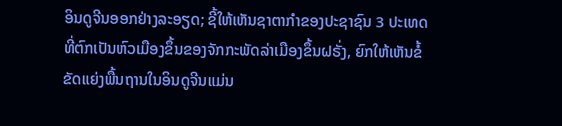ອິນດູຈີນອອກຢ່າງລະອຽດ; ຊີ້ໃຫ້ເຫັນຊາຕາກໍາຂອງປະຊາຊົນ 3 ປະເທດທີ່ຕົກເປັນຫົວເມືອງຂຶ້ນຂອງຈັກກະພັດລ່າເມືອງຂຶ້ນຝຣັ່ງ, ຍົກໃຫ້ເຫັນຂໍ້ຂັດແຍ່ງພື້ນຖານໃນອິນດູຈີນແມ່ນ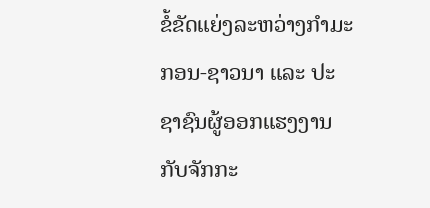ຂໍ້ຂັດແຍ່ງລະຫວ່າງກໍາມະກອນ-ຊາວນາ ແລະ ປະຊາຊົນຜູ້ອອກແຮງງານກັບຈັກກະ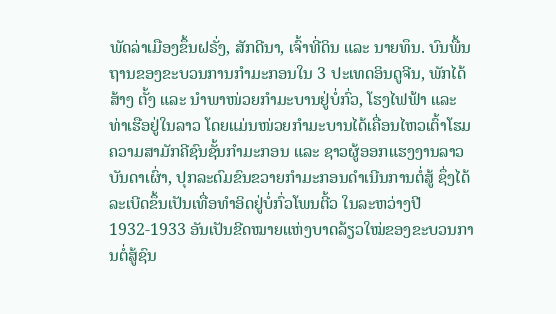ພັດລ່າເມືອງຂຶ້ນຝຣັ່ງ, ສັກດີນາ, ເຈົ້າທີ່ດິນ ແລະ ນາຍທຶນ. ບົນພື້ນຖານຂອງຂະບວນການກໍາມະກອນໃນ 3 ປະເທດອິນດູຈີນ, ພັກໄດ້ສ້າງ ຕັ້ງ ແລະ ນໍາພາໜ່ວຍກໍາມະບານຢູ່ບໍ່ກົ່ວ, ໂຮງໄຟຟ້າ ແລະ ທ່າເຮືອຢູ່ໃນລາວ ໂດຍແມ່ນໜ່ວຍກໍາມະບານໄດ້ເຄື່ອນໄຫວເຕົ້າໂຮມຄວາມສາມັກຄີຊົນຊັ້ນກຳມະກອນ ແລະ ຊາວຜູ້ອອກແຮງງານລາວບັນດາເຜົ່າ, ປຸກລະດົມຂົນຂວາຍກໍາມະກອນດໍາເນີນການຕໍ່ສູ້ ຊຶ່ງໄດ້ລະເບີດຂຶ້ນເປັນເທື່ອທໍາອິດຢູ່ບໍ່ກົ່ວໂພນຕີ້ວ ໃນລະຫວ່າງປີ 1932-1933 ອັນເປັນຂີດໝາຍແຫ່ງບາດລ້ຽວໃໝ່ຂອງຂະບວນການຕໍ່ສູ້ຊົນ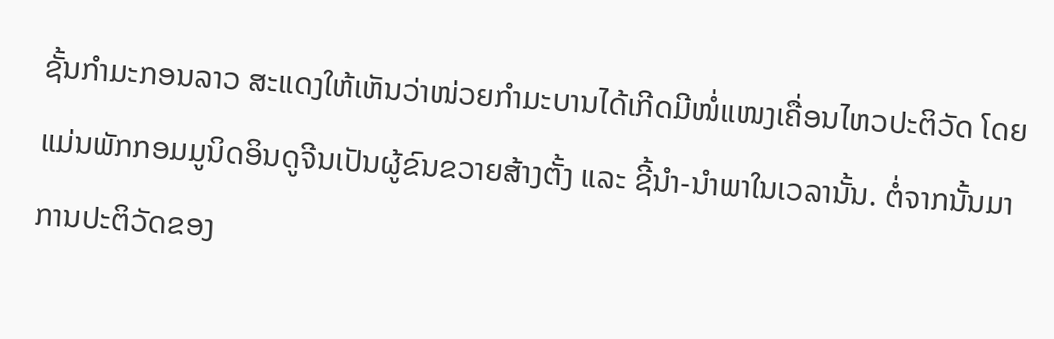ຊັ້ນກໍາມະກອນລາວ ສະແດງໃຫ້ເຫັນວ່າໜ່ວຍກໍາມະບານໄດ້ເກີດມີໜໍ່ແໜງເຄື່ອນໄຫວປະຕິວັດ ໂດຍແມ່ນພັກກອມມູນິດອິນດູຈີນເປັນຜູ້ຂົນຂວາຍສ້າງຕັ້ງ ແລະ ຊີ້ນໍາ-ນໍາພາໃນເວລານັ້ນ. ຕໍ່ຈາກນັ້ນມາການປະຕິວັດຂອງ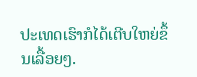ປະເທດເຮົາກໍໄດ້ເຕີບໃຫຍ່ຂຶ້ນເລື້ອຍໆ.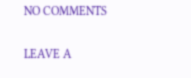NO COMMENTS

LEAVE A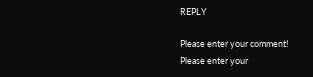REPLY

Please enter your comment!
Please enter your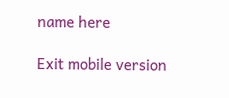name here

Exit mobile version